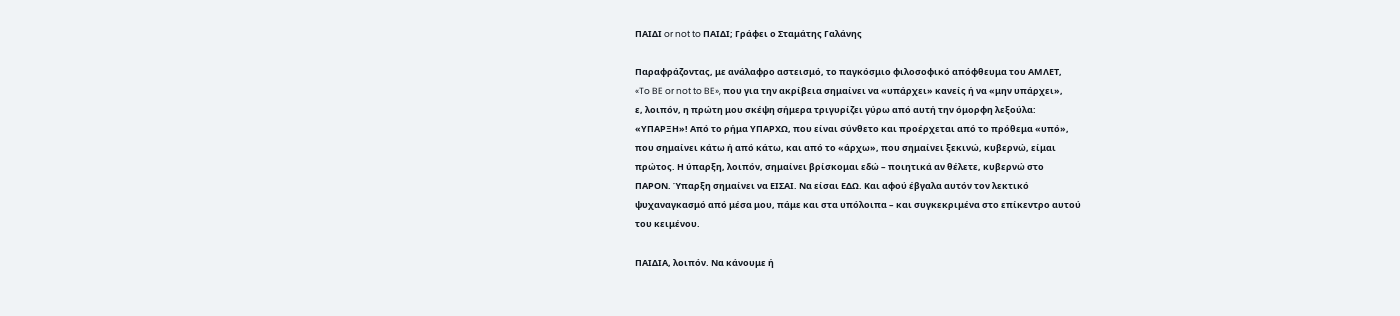ΠΑΙΔΙ or not to ΠΑΙΔΙ; Γράφει ο Σταμάτης Γαλάνης

Παραφράζοντας, με ανάλαφρο αστεισμό, το παγκόσμιο φιλοσοφικό απόφθευμα του ΑΜΛΕΤ,
«To BE or not to BE», που για την ακρίβεια σημαίνει να «υπάρχει» κανείς ή να «μην υπάρχει»,
ε, λοιπόν, η πρώτη μου σκέψη σήμερα τριγυρίζει γύρω από αυτή την όμορφη λεξούλα:
«ΥΠΑΡΞΗ»! Από το ρήμα ΥΠΑΡΧΩ, που είναι σύνθετο και προέρχεται από το πρόθεμα «υπό»,
που σημαίνει κάτω ή από κάτω, και από το «άρχω», που σημαίνει ξεκινώ, κυβερνώ, είμαι
πρώτος. Η ύπαρξη, λοιπόν, σημαίνει βρίσκομαι εδώ – ποιητικά αν θέλετε, κυβερνώ στο
ΠΑΡΟΝ. Ύπαρξη σημαίνει να ΕΙΣΑΙ. Να είσαι ΕΔΩ. Και αφού έβγαλα αυτόν τον λεκτικό
ψυχαναγκασμό από μέσα μου, πάμε και στα υπόλοιπα – και συγκεκριμένα στο επίκεντρο αυτού
του κειμένου.

ΠΑΙΔΙΑ, λοιπόν. Να κάνουμε ή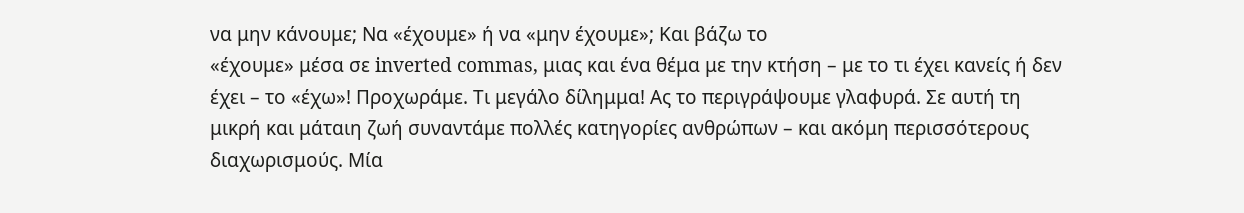να μην κάνουμε; Να «έχουμε» ή να «μην έχουμε»; Και βάζω το
«έχουμε» μέσα σε inverted commas, μιας και ένα θέμα με την κτήση – με το τι έχει κανείς ή δεν
έχει – το «έχω»! Προχωράμε. Τι μεγάλο δίλημμα! Ας το περιγράψουμε γλαφυρά. Σε αυτή τη
μικρή και μάταιη ζωή συναντάμε πολλές κατηγορίες ανθρώπων – και ακόμη περισσότερους
διαχωρισμούς. Μία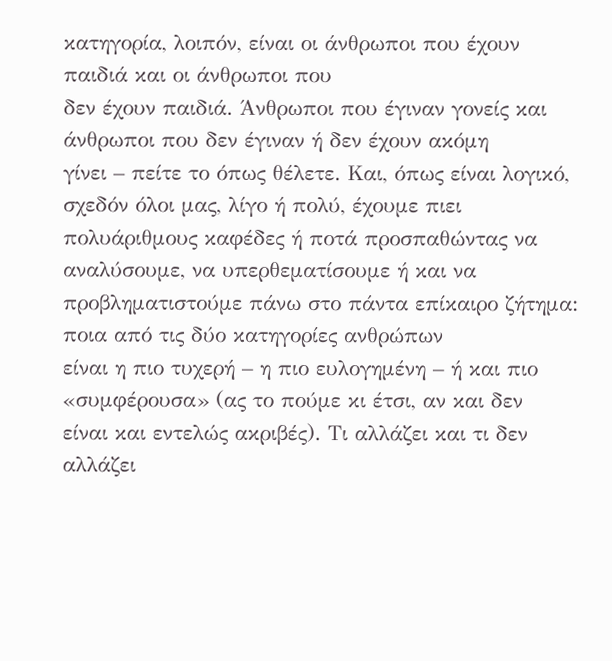κατηγορία, λοιπόν, είναι οι άνθρωποι που έχουν παιδιά και οι άνθρωποι που
δεν έχουν παιδιά. Άνθρωποι που έγιναν γονείς και άνθρωποι που δεν έγιναν ή δεν έχουν ακόμη
γίνει – πείτε το όπως θέλετε. Και, όπως είναι λογικό, σχεδόν όλοι μας, λίγο ή πολύ, έχουμε πιει
πολυάριθμους καφέδες ή ποτά προσπαθώντας να αναλύσουμε, να υπερθεματίσουμε ή και να
προβληματιστούμε πάνω στο πάντα επίκαιρο ζήτημα: ποια από τις δύο κατηγορίες ανθρώπων
είναι η πιο τυχερή – η πιο ευλογημένη – ή και πιο «συμφέρουσα» (ας το πούμε κι έτσι, αν και δεν
είναι και εντελώς ακριβές). Τι αλλάζει και τι δεν αλλάζει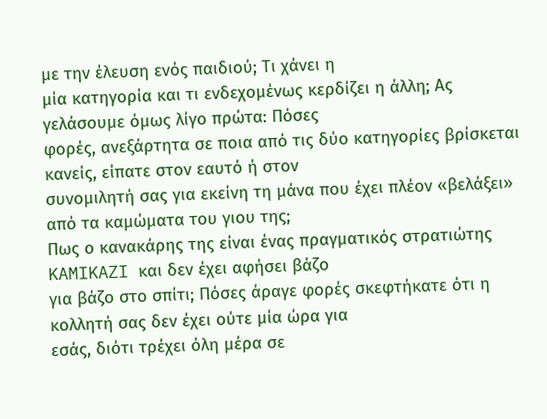με την έλευση ενός παιδιού; Τι χάνει η
μία κατηγορία και τι ενδεχομένως κερδίζει η άλλη; Ας γελάσουμε όμως λίγο πρώτα: Πόσες
φορές, ανεξάρτητα σε ποια από τις δύο κατηγορίες βρίσκεται κανείς, είπατε στον εαυτό ή στον
συνομιλητή σας για εκείνη τη μάνα που έχει πλέον «βελάξει» από τα καμώματα του γιου της;
Πως ο κανακάρης της είναι ένας πραγματικός στρατιώτης KAMIKAZI και δεν έχει αφήσει βάζο
για βάζο στο σπίτι; Πόσες άραγε φορές σκεφτήκατε ότι η κολλητή σας δεν έχει ούτε μία ώρα για
εσάς, διότι τρέχει όλη μέρα σε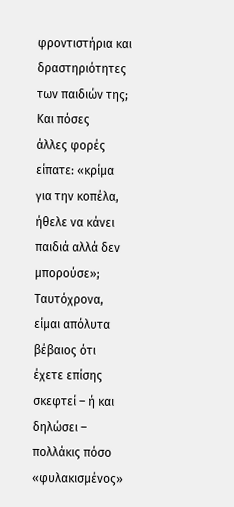φροντιστήρια και δραστηριότητες των παιδιών της; Και πόσες
άλλες φορές είπατε: «κρίμα για την κοπέλα, ήθελε να κάνει παιδιά αλλά δεν μπορούσε»;
Ταυτόχρονα, είμαι απόλυτα βέβαιος ότι έχετε επίσης σκεφτεί – ή και δηλώσει – πολλάκις πόσο
«φυλακισμένος»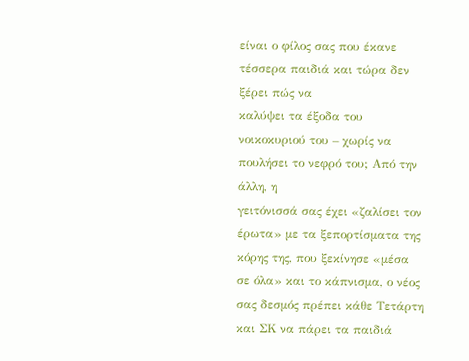είναι ο φίλος σας που έκανε τέσσερα παιδιά και τώρα δεν ξέρει πώς να
καλύψει τα έξοδα του νοικοκυριού του – χωρίς να πουλήσει το νεφρό του; Από την άλλη, η
γειτόνισσά σας έχει «ζαλίσει τον έρωτα» με τα ξεπορτίσματα της κόρης της, που ξεκίνησε «μέσα
σε όλα» και το κάπνισμα, ο νέος σας δεσμός πρέπει κάθε Τετάρτη και ΣΚ να πάρει τα παιδιά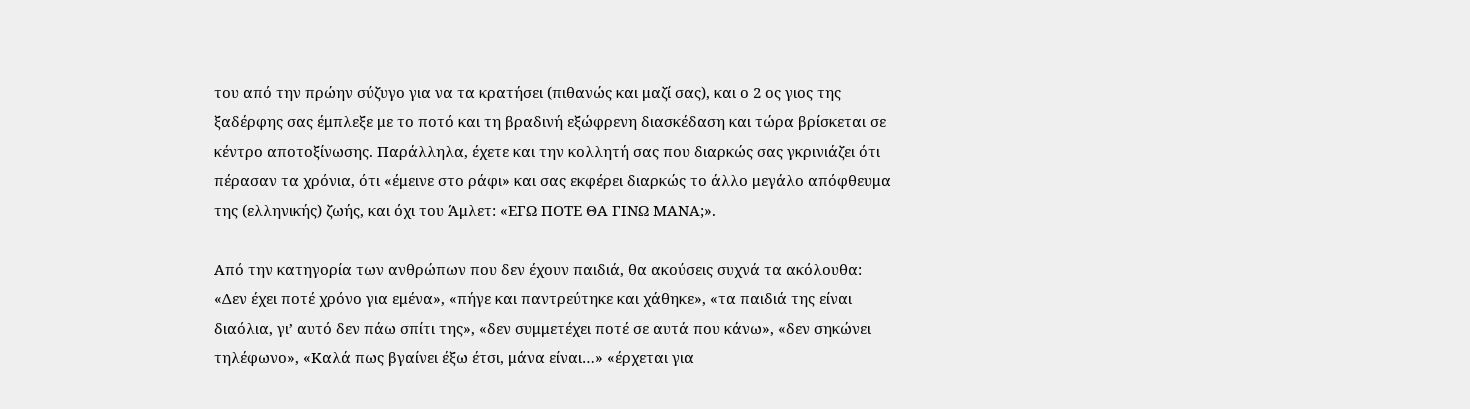του από την πρώην σύζυγο για να τα κρατήσει (πιθανώς και μαζί σας), και ο 2 ος γιος της
ξαδέρφης σας έμπλεξε με το ποτό και τη βραδινή εξώφρενη διασκέδαση και τώρα βρίσκεται σε
κέντρο αποτοξίνωσης. Παράλληλα, έχετε και την κολλητή σας που διαρκώς σας γκρινιάζει ότι
πέρασαν τα χρόνια, ότι «έμεινε στο ράφι» και σας εκφέρει διαρκώς το άλλο μεγάλο απόφθευμα
της (ελληνικής) ζωής, και όχι του Άμλετ: «ΕΓΩ ΠΟΤΕ ΘΑ ΓΙΝΩ ΜΑΝΑ;».

Από την κατηγορία των ανθρώπων που δεν έχουν παιδιά, θα ακούσεις συχνά τα ακόλουθα:
«Δεν έχει ποτέ χρόνο για εμένα», «πήγε και παντρεύτηκε και χάθηκε», «τα παιδιά της είναι
διαόλια, γι’ αυτό δεν πάω σπίτι της», «δεν συμμετέχει ποτέ σε αυτά που κάνω», «δεν σηκώνει
τηλέφωνο», «Καλά πως βγαίνει έξω έτσι, μάνα είναι…» «έρχεται για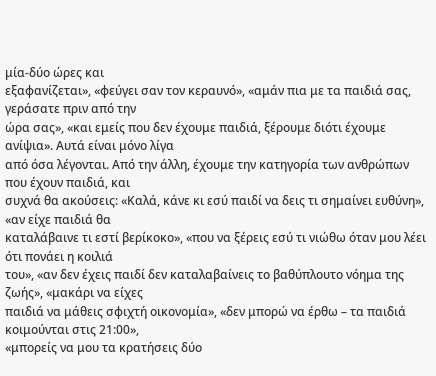μία-δύο ώρες και
εξαφανίζεται», «φεύγει σαν τον κεραυνό», «αμάν πια με τα παιδιά σας, γεράσατε πριν από την
ώρα σας», «και εμείς που δεν έχουμε παιδιά, ξέρουμε διότι έχουμε ανίψια». Αυτά είναι μόνο λίγα
από όσα λέγονται. Από την άλλη, έχουμε την κατηγορία των ανθρώπων που έχουν παιδιά, και
συχνά θα ακούσεις: «Καλά, κάνε κι εσύ παιδί να δεις τι σημαίνει ευθύνη», «αν είχε παιδιά θα
καταλάβαινε τι εστί βερίκοκο», «που να ξέρεις εσύ τι νιώθω όταν μου λέει ότι πονάει η κοιλιά
του», «αν δεν έχεις παιδί δεν καταλαβαίνεις το βαθύπλουτο νόημα της ζωής», «μακάρι να είχες
παιδιά να μάθεις σφιχτή οικονομία», «δεν μπορώ να έρθω – τα παιδιά κοιμούνται στις 21:00»,
«μπορείς να μου τα κρατήσεις δύο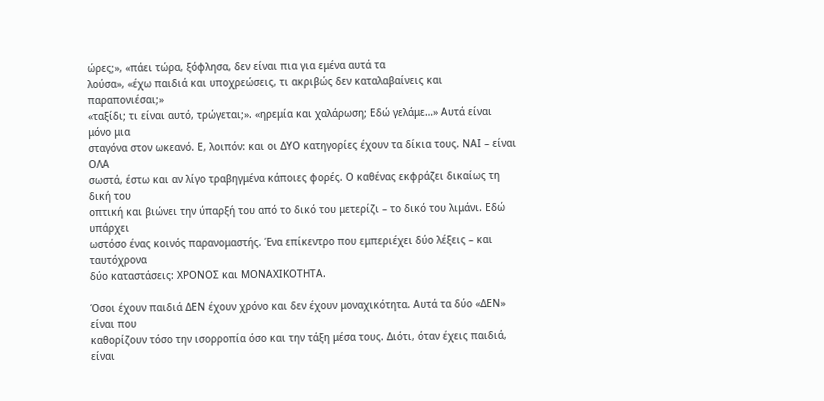ώρες;», «πάει τώρα, ξόφλησα, δεν είναι πια για εμένα αυτά τα
λούσα», «έχω παιδιά και υποχρεώσεις, τι ακριβώς δεν καταλαβαίνεις και παραπονιέσαι;»
«ταξίδι; τι είναι αυτό, τρώγεται;». «ηρεμία και χαλάρωση; Εδώ γελάμε…» Αυτά είναι μόνο μια
σταγόνα στον ωκεανό. Ε, λοιπόν: και οι ΔΥΟ κατηγορίες έχουν τα δίκια τους. ΝΑΙ – είναι ΟΛΑ
σωστά, έστω και αν λίγο τραβηγμένα κάποιες φορές. Ο καθένας εκφράζει δικαίως τη δική του
οπτική και βιώνει την ύπαρξή του από το δικό του μετερίζι – το δικό του λιμάνι. Εδώ υπάρχει
ωστόσο ένας κοινός παρανομαστής. Ένα επίκεντρο που εμπεριέχει δύο λέξεις – και ταυτόχρονα
δύο καταστάσεις: ΧΡΟΝΟΣ και ΜΟΝΑΧΙΚΟΤΗΤΑ.

Όσοι έχουν παιδιά ΔΕΝ έχουν χρόνο και δεν έχουν μοναχικότητα. Αυτά τα δύο «ΔΕΝ» είναι που
καθορίζουν τόσο την ισορροπία όσο και την τάξη μέσα τους. Διότι, όταν έχεις παιδιά, είναι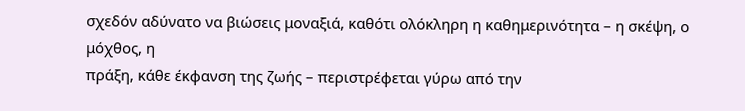σχεδόν αδύνατο να βιώσεις μοναξιά, καθότι ολόκληρη η καθημερινότητα – η σκέψη, ο μόχθος, η
πράξη, κάθε έκφανση της ζωής – περιστρέφεται γύρω από την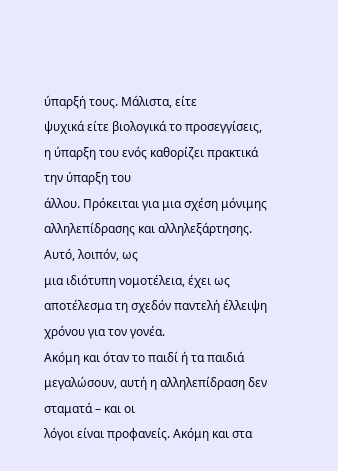ύπαρξή τους. Μάλιστα, είτε
ψυχικά είτε βιολογικά το προσεγγίσεις, η ύπαρξη του ενός καθορίζει πρακτικά την ύπαρξη του
άλλου. Πρόκειται για μια σχέση μόνιμης αλληλεπίδρασης και αλληλεξάρτησης. Αυτό, λοιπόν, ως
μια ιδιότυπη νομοτέλεια, έχει ως αποτέλεσμα τη σχεδόν παντελή έλλειψη χρόνου για τον γονέα.
Ακόμη και όταν το παιδί ή τα παιδιά μεγαλώσουν, αυτή η αλληλεπίδραση δεν σταματά – και οι
λόγοι είναι προφανείς. Ακόμη και στα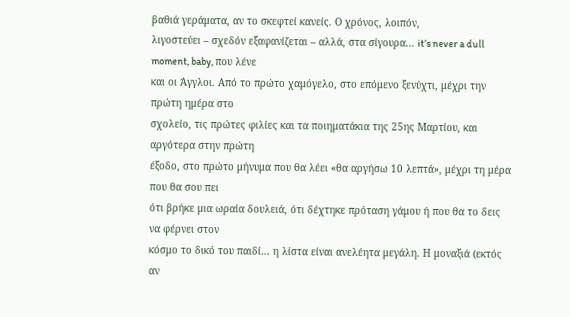βαθιά γεράματα, αν το σκεφτεί κανείς. Ο χρόνος, λοιπόν,
λιγοστεύει – σχεδόν εξαφανίζεται – αλλά, στα σίγουρα… it’s never a dull moment, baby, που λένε
και οι Άγγλοι. Από το πρώτο χαμόγελο, στο επόμενο ξενύχτι, μέχρι την πρώτη ημέρα στο
σχολείο, τις πρώτες φιλίες και τα ποιηματάκια της 25ης Μαρτίου, και αργότερα στην πρώτη
έξοδο, στο πρώτο μήνυμα που θα λέει «θα αργήσω 10 λεπτά», μέχρι τη μέρα που θα σου πει
ότι βρήκε μια ωραία δουλειά, ότι δέχτηκε πρόταση γάμου ή που θα το δεις να φέρνει στον
κόσμο το δικό του παιδί… η λίστα είναι ανελέητα μεγάλη. Η μοναξιά (εκτός αν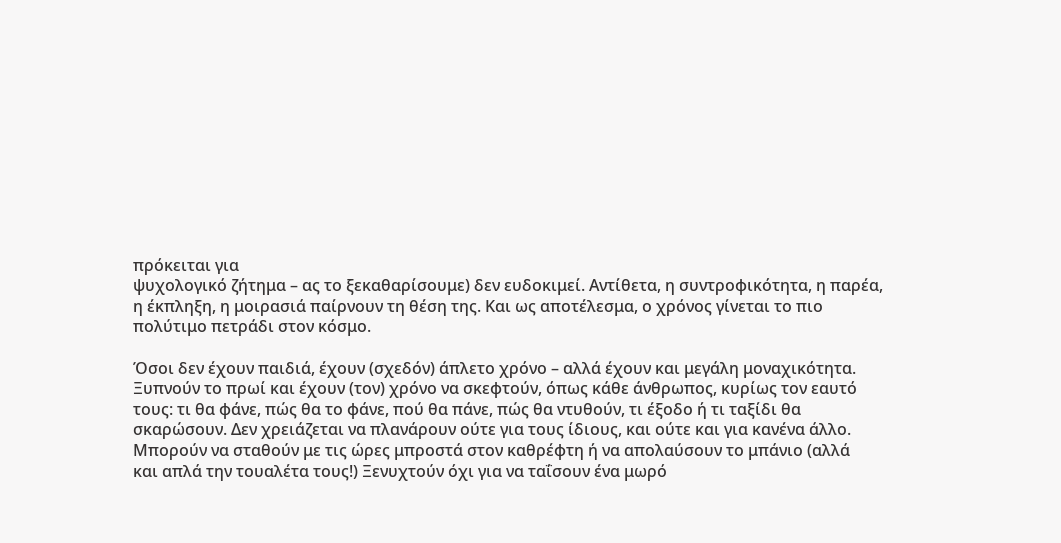πρόκειται για
ψυχολογικό ζήτημα – ας το ξεκαθαρίσουμε) δεν ευδοκιμεί. Αντίθετα, η συντροφικότητα, η παρέα,
η έκπληξη, η μοιρασιά παίρνουν τη θέση της. Και ως αποτέλεσμα, ο χρόνος γίνεται το πιο
πολύτιμο πετράδι στον κόσμο.

Όσοι δεν έχουν παιδιά, έχουν (σχεδόν) άπλετο χρόνο – αλλά έχουν και μεγάλη μοναχικότητα.
Ξυπνούν το πρωί και έχουν (τον) χρόνο να σκεφτούν, όπως κάθε άνθρωπος, κυρίως τον εαυτό
τους: τι θα φάνε, πώς θα το φάνε, πού θα πάνε, πώς θα ντυθούν, τι έξοδο ή τι ταξίδι θα
σκαρώσουν. Δεν χρειάζεται να πλανάρουν ούτε για τους ίδιους, και ούτε και για κανένα άλλο.
Μπορούν να σταθούν με τις ώρες μπροστά στον καθρέφτη ή να απολαύσουν το μπάνιο (αλλά
και απλά την τουαλέτα τους!) Ξενυχτούν όχι για να ταΐσουν ένα μωρό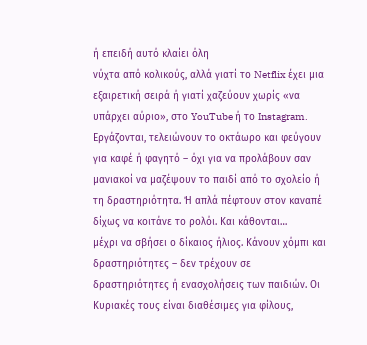ή επειδή αυτό κλαίει όλη
νύχτα από κολικούς, αλλά γιατί το Netflix έχει μια εξαιρετική σειρά ή γιατί χαζεύουν χωρίς «να
υπάρχει αύριο», στο YouTube ή το Instagram. Εργάζονται, τελειώνουν το οκτάωρο και φεύγουν
για καφέ ή φαγητό – όχι για να προλάβουν σαν μανιακοί να μαζέψουν το παιδί από το σχολείο ή
τη δραστηριότητα. Ή απλά πέφτουν στον καναπέ δίχως να κοιτάνε το ρολόι. Και κάθονται…
μέχρι να σβήσει ο δίκαιος ήλιος. Κάνουν χόμπι και δραστηριότητες – δεν τρέχουν σε
δραστηριότητες ή ενασχολήσεις των παιδιών. Οι Κυριακές τους είναι διαθέσιμες για φίλους,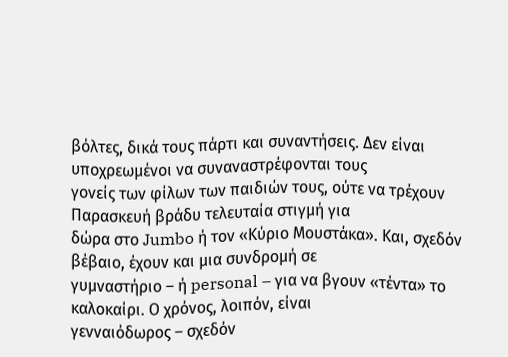βόλτες, δικά τους πάρτι και συναντήσεις. Δεν είναι υποχρεωμένοι να συναναστρέφονται τους
γονείς των φίλων των παιδιών τους, ούτε να τρέχουν Παρασκευή βράδυ τελευταία στιγμή για
δώρα στο Jumbo ή τον «Κύριο Μουστάκα». Και, σχεδόν βέβαιο, έχουν και μια συνδρομή σε
γυμναστήριο – ή personal – για να βγουν «τέντα» το καλοκαίρι. Ο χρόνος, λοιπόν, είναι
γενναιόδωρος – σχεδόν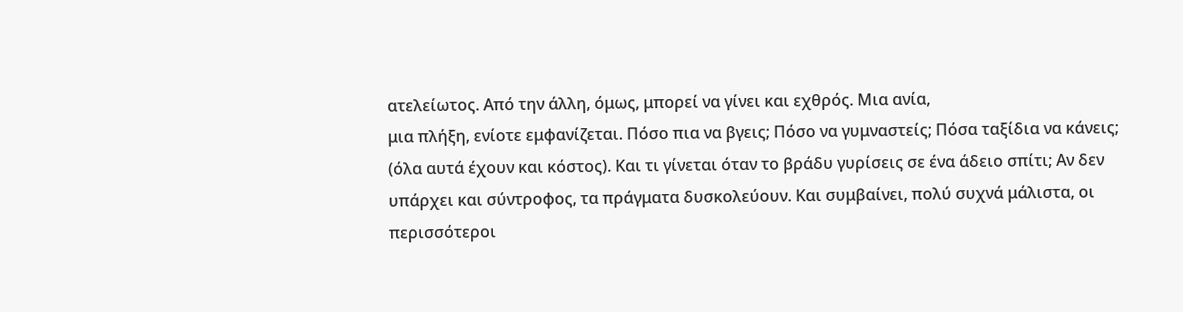ατελείωτος. Από την άλλη, όμως, μπορεί να γίνει και εχθρός. Μια ανία,
μια πλήξη, ενίοτε εμφανίζεται. Πόσο πια να βγεις; Πόσο να γυμναστείς; Πόσα ταξίδια να κάνεις;
(όλα αυτά έχουν και κόστος). Και τι γίνεται όταν το βράδυ γυρίσεις σε ένα άδειο σπίτι; Αν δεν
υπάρχει και σύντροφος, τα πράγματα δυσκολεύουν. Και συμβαίνει, πολύ συχνά μάλιστα, οι
περισσότεροι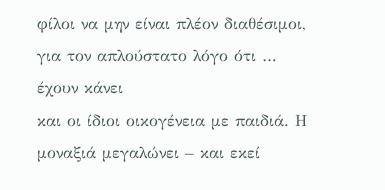φίλοι να μην είναι πλέον διαθέσιμοι, για τον απλούστατο λόγο ότι … έχουν κάνει
και οι ίδιοι οικογένεια με παιδιά. Η μοναξιά μεγαλώνει – και εκεί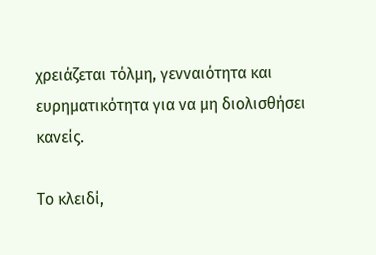χρειάζεται τόλμη, γενναιότητα και
ευρηματικότητα για να μη διολισθήσει κανείς.

Το κλειδί,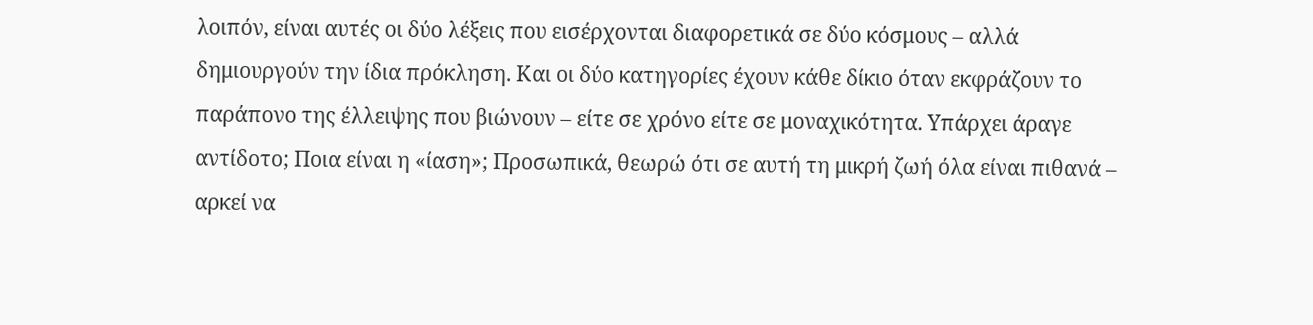λοιπόν, είναι αυτές οι δύο λέξεις που εισέρχονται διαφορετικά σε δύο κόσμους – αλλά
δημιουργούν την ίδια πρόκληση. Και οι δύο κατηγορίες έχουν κάθε δίκιο όταν εκφράζουν το
παράπονο της έλλειψης που βιώνουν – είτε σε χρόνο είτε σε μοναχικότητα. Υπάρχει άραγε
αντίδοτο; Ποια είναι η «ίαση»; Προσωπικά, θεωρώ ότι σε αυτή τη μικρή ζωή όλα είναι πιθανά –
αρκεί να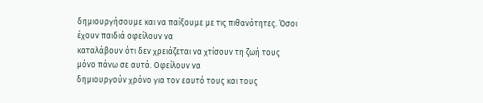δημιουργήσουμε και να παίξουμε με τις πιθανότητες. Όσοι έχουν παιδιά οφείλουν να
καταλάβουν ότι δεν χρειάζεται να χτίσουν τη ζωή τους μόνο πάνω σε αυτά. Οφείλουν να
δημιουργούν χρόνο για τον εαυτό τους και τους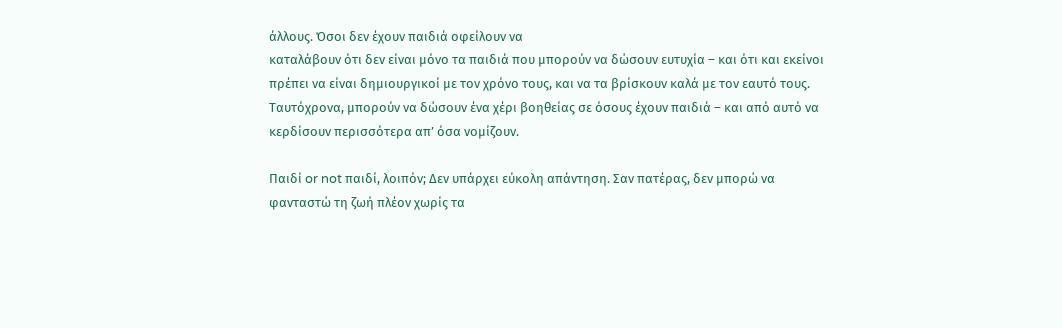άλλους. Όσοι δεν έχουν παιδιά οφείλουν να
καταλάβουν ότι δεν είναι μόνο τα παιδιά που μπορούν να δώσουν ευτυχία – και ότι και εκείνοι
πρέπει να είναι δημιουργικοί με τον χρόνο τους, και να τα βρίσκουν καλά με τον εαυτό τους.
Ταυτόχρονα, μπορούν να δώσουν ένα χέρι βοηθείας σε όσους έχουν παιδιά – και από αυτό να
κερδίσουν περισσότερα απ’ όσα νομίζουν.

Παιδί or not παιδί, λοιπόν; Δεν υπάρχει εύκολη απάντηση. Σαν πατέρας, δεν μπορώ να
φανταστώ τη ζωή πλέον χωρίς τα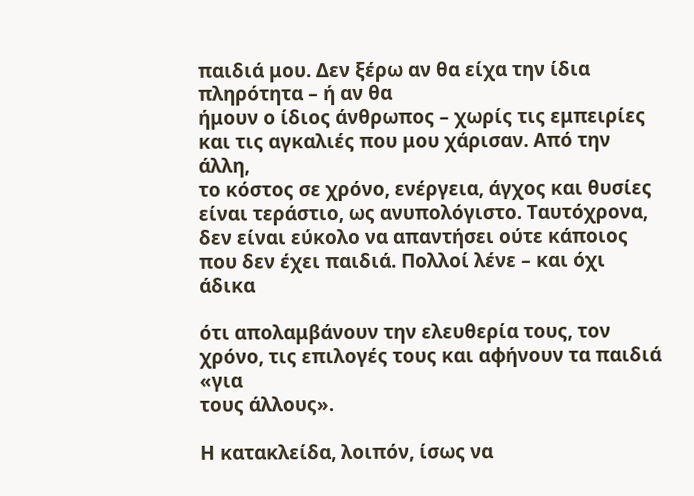παιδιά μου. Δεν ξέρω αν θα είχα την ίδια πληρότητα – ή αν θα
ήμουν ο ίδιος άνθρωπος – χωρίς τις εμπειρίες και τις αγκαλιές που μου χάρισαν. Από την άλλη,
το κόστος σε χρόνο, ενέργεια, άγχος και θυσίες είναι τεράστιο, ως ανυπολόγιστο. Ταυτόχρονα,
δεν είναι εύκολο να απαντήσει ούτε κάποιος που δεν έχει παιδιά. Πολλοί λένε – και όχι άδικα

ότι απολαμβάνουν την ελευθερία τους, τον χρόνο, τις επιλογές τους και αφήνουν τα παιδιά «για
τους άλλους».

Η κατακλείδα, λοιπόν, ίσως να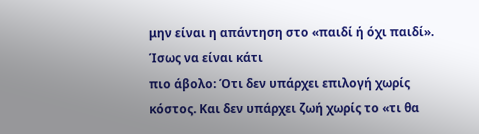μην είναι η απάντηση στο «παιδί ή όχι παιδί». Ίσως να είναι κάτι
πιο άβολο: Ότι δεν υπάρχει επιλογή χωρίς κόστος. Και δεν υπάρχει ζωή χωρίς το «τι θα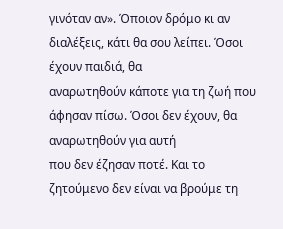γινόταν αν». Όποιον δρόμο κι αν διαλέξεις, κάτι θα σου λείπει. Όσοι έχουν παιδιά, θα
αναρωτηθούν κάποτε για τη ζωή που άφησαν πίσω. Όσοι δεν έχουν, θα αναρωτηθούν για αυτή
που δεν έζησαν ποτέ. Και το ζητούμενο δεν είναι να βρούμε τη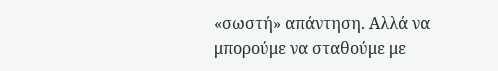«σωστή» απάντηση. Αλλά να
μπορούμε να σταθούμε με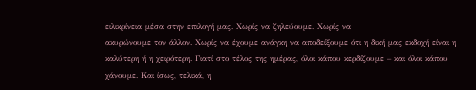ειλικρίνεια μέσα στην επιλογή μας. Χωρίς να ζηλεύουμε. Χωρίς να
ακυρώνουμε τον άλλον. Χωρίς να έχουμε ανάγκη να αποδείξουμε ότι η δική μας εκδοχή είναι η
καλύτερη ή η χειρότερη. Γιατί στο τέλος της ημέρας, όλοι κάπου κερδίζουμε – και όλοι κάπου
χάνουμε. Και ίσως, τελικά, η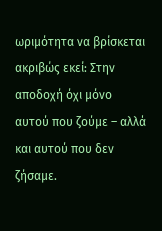ωριμότητα να βρίσκεται ακριβώς εκεί: Στην αποδοχή όχι μόνο
αυτού που ζούμε – αλλά και αυτού που δεν ζήσαμε.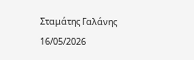Σταμάτης Γαλάνης
16/05/2026